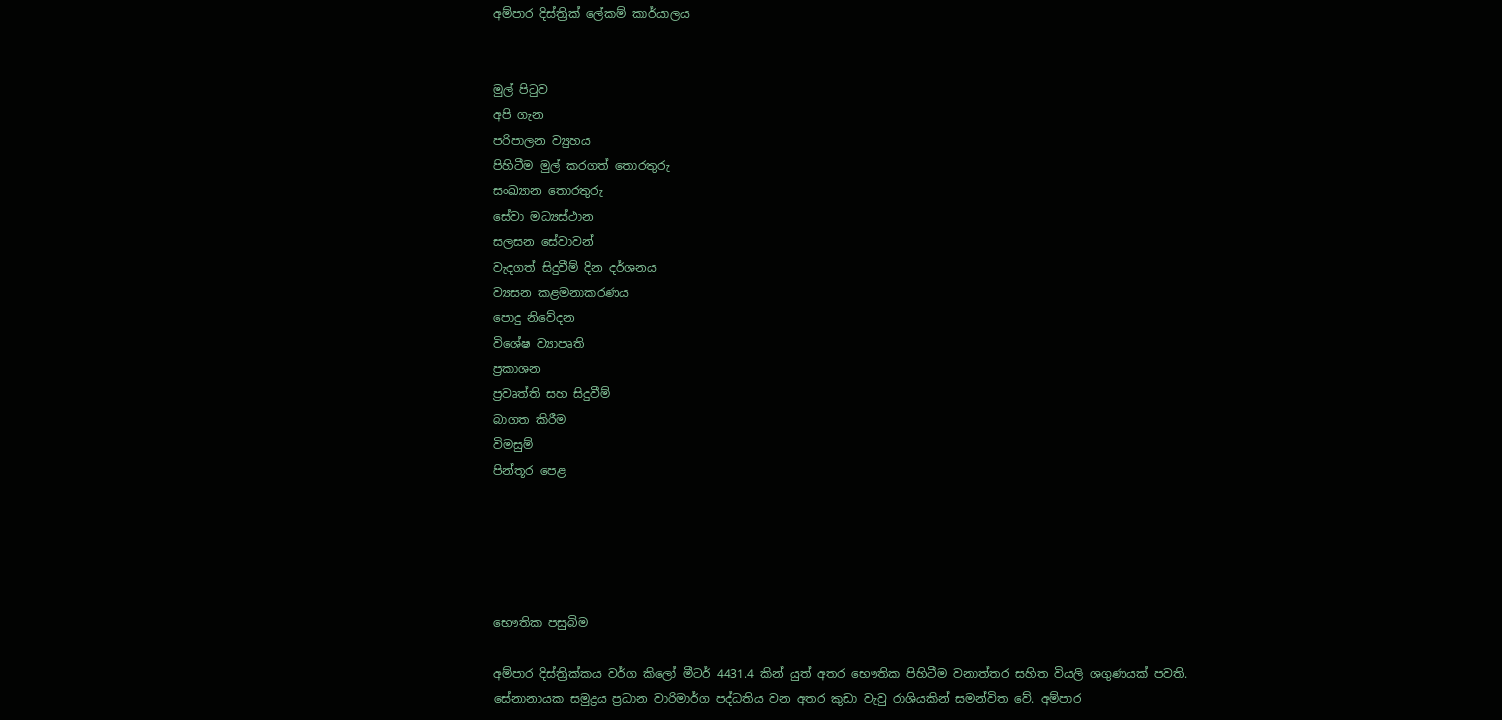අම්පාර දිස්ත්‍රික් ලේකම් කාර්යාලය


මුල් පිටුව
අපි ගැන
පරිපාලන ව්‍යුහය
පිහිටීම මුල් කරගත් තොරතුරු
සංඛ්‍යාන තොරතුරු
සේවා මධ්‍යස්ථාන
සලසන සේවාවන්
වැදගත් සිදුවීම් දින දර්ශනය
ව්‍යසන කළමනාකරණය‍
පොදු නිවේදන
විශේෂ ව්‍යාපෘති
ප්‍රකාශන
ප්‍රවෘත්ති සහ සිදුවීම්
බාගත කිරීම
විමසුම්
පින්තූර පෙළ





භෞතික පසුබිම

අම්පාර දිස්ත්‍රික්කය වර්ග කිලෝ මීටර් 4431.4 කින් යුත් ‍අතර භෞතික පිහිටීම වනාත්තර සහිත වියලි ශගුණයක් පවති. සේනානායක සමුද්‍රය ප්‍රධාන වාරිමාර්ග පද්ධතිය වන අතර කුඩා වැවු රාශියකින් සමන්විත වේ. අම්පාර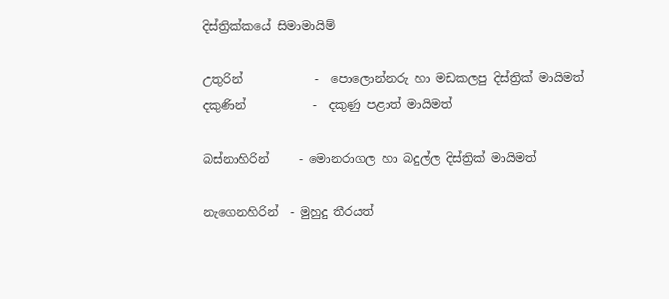දිස්ත්‍රික්කයේ සිමාමායිම්

උතුරින්            -  පොලොන්නරු හා මඩකලපු දිස්ත්‍රික් මායිමත්
දකුණින්           -  දකුණු පළාත් මායිමත්

බස්නාහිරින්     - මොනරාගල හා බදුල්ල දිස්ත්‍රික් මායිමත්

නැගෙනහිරින්  - මුහුදු තීරයත්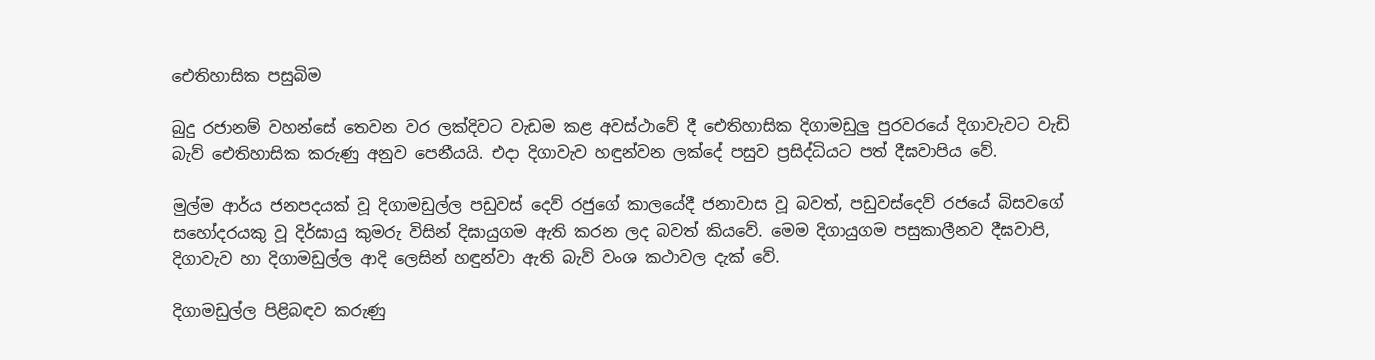ඓතිහාසික පසුබිම

බුදු රජානම් වහන්සේ තෙවන වර ලක්දිවට වැඩම කළ අවස්ථාවේ දී ඓතිහාසික දිගාමඩුලු පුරවරයේ දිගාවැවට වැඩි බැව් ඓතිහාසික කරුණු අනුව පෙනීයයි. එදා දිගාවැව හඳුන්වන ලක්දේ පසුව ප්‍රසිද්ධිය‍ට පත් දීඝවාපිය වේ.

මුල්ම ආර්ය ජනපදයක් වූ දිගාමඩුල්ල පඩුවස් දෙව් රජුගේ කාලයේදී ජනාවාස වූ බවත්, පඩුවස්දෙව් රජයේ බිසවගේ සහෝදරයකු වූ දිර්ඝායු කුමරු විසින් දිඝායුගම ඇති කරන ලද බවත් කියවේ. මෙම දිගායුගම පසුකාලීනව දීඝවාපි, දිගාවැව හා දිගාමඩුල්ල ආදි ලෙසින් හඳුන්වා ඇති බැව් වංශ කථාවල දැක් වේ.

දිගාමඩුල්ල පිළිබඳව කරුණු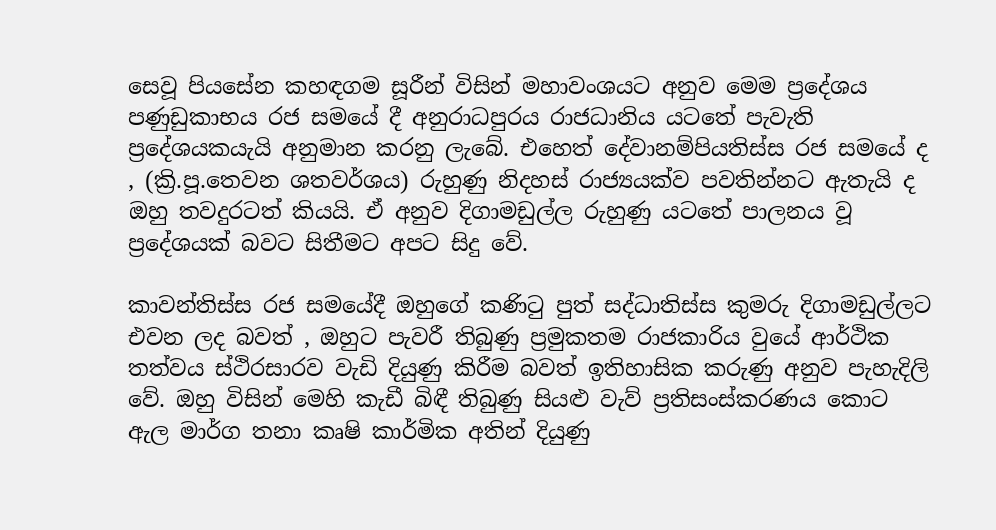සෙවූ පියසේන කහඳගම සූරීන් විසින් මහාවංශයට අනුව මෙම ප්‍ර‍දේශය පණුඩුකාභය රජ සමයේ දී අනුරාධපුරය රාජධානිය ය‍ටතේ පැවැති ප්‍රදේශයකයැයි අනුමාන කරනු ලැබේ. එහෙත් දේවානම්පියතිස්ස රජ සමයේ ද , (ක්‍රි.පූ.තෙවන ශතවර්ශය) රුහුණු නිදහස් රාජ්‍යයක්ව පවතින්නට ඇතැයි ද ඔහු තවදුරටත් කියයි. ඒ අනුව දිගාමඩුල්ල රුහුණු යටතේ පාලනය වූ ප්‍ර‍දේශයක් බවට සිතීමට අපට සිදු වේ.

කාවන්තිස්ස රජ සමයේදී ඔහුගේ කණිටු පුත් සද්ධාතිස්ස කුමරු දිගාමඩුල්ල‍ට එවන ලද බවත් , ඔහුට පැවරී තිබුණු ප්‍රමුකතම රාජකාරිය වුයේ ආර්ථික තත්වය ස්ථිරසාරව වැඩි දියුණු කිරීම බවත් ඉතිහාසික කරුණු අනුව පැහැදිලි වේ. ඔහු විසින් මෙහි කැඩී බිඳී තිබුණු සියළු වැව් ප්‍රතිසංස්කරණය කොට ඇල මාර්ග තනා කෘෂි කාර්මික අතින් දියුණු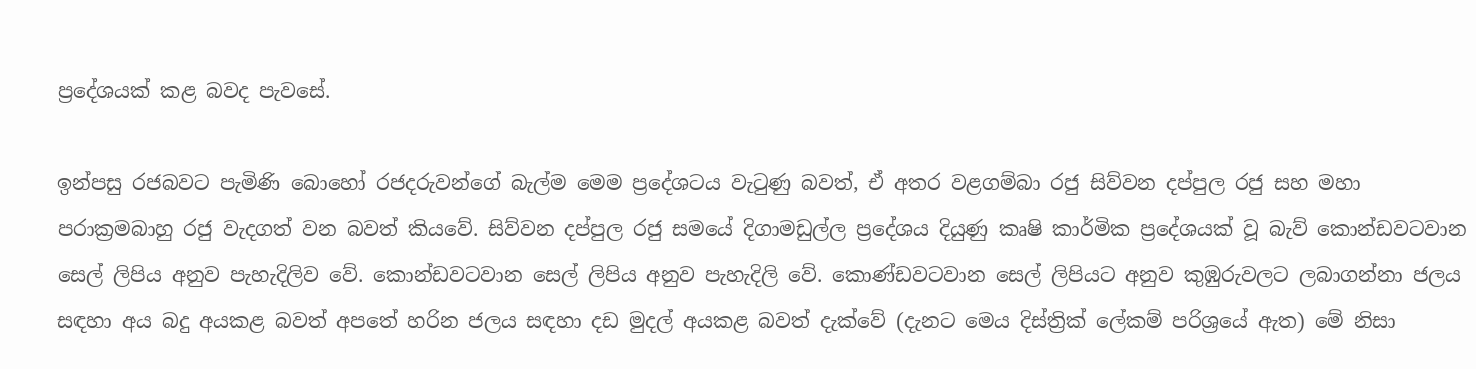ප්‍රදේශයක් කළ බවද පැවසේ.

ඉන්පසු රජබවට පැමිණි බොහෝ රජදරුවන්ගේ බැල්ම මෙම ප්‍රදේශටය වැටුණු බවත්, ඒ අතර වළගම්බා රජු සිව්වන දප්පුල රජු සහ මහා පරාක්‍රමබාහු රජු වැදගත් වන බවත් කියවේ. සිව්වන දප්පුල රජු සමයේ දිගාමඩුල්ල ප්‍රදේශය දියුණු කෘෂි කාර්මික ප්‍රදේශයක් වූ බැව් කොන්ඩව‍ටවාන සෙල් ලිපිය අනුව පැහැදිලිව වේ. කොන්ඩවටවාන සෙල් ලිපිය අනුව පැහැදිලි වේ. කොණ්ඩවටවාන සෙල් ලිපියට අනුව කුඹුරුවලට ලබාගන්නා ජලය සඳහා අය බදු අයකළ බවත් අපතේ හරින ජලය සඳහා දඩ මුදල් අයකළ බවත් දැක්වේ (දැනට මෙය දිස්ත්‍රික් ලේකම් පරිශ්‍රයේ ඇත) මේ නිසා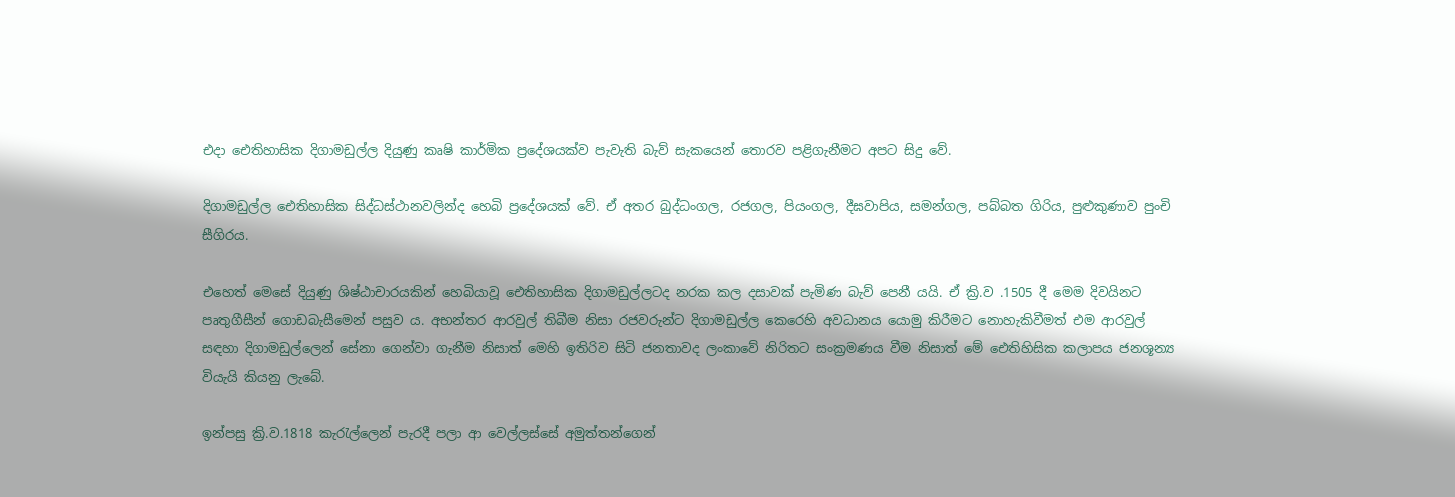එදා ‍ඓතිහාසික දිගාමඩුල්ල දියුණු කෘෂි කාර්මික ප්‍ර‍දේශයක්ව පැවැති බැව් සැකයෙන් තොරව පළිගැනීමට අපට සිදු වේ.

දිගාමඩුල්ල ‍‍ඓතිහාසික සිද්ධස්ථානවලින්ද හෙබි ප්‍රදේශ‍යක් වේ. ඒ අතර බුද්ධංගල, රජගල, පියංගල, දීඝවාපිය, සමන්ගල, පබ්බත ගිරිය, පුළුකුණාව පුංචි සීගිරය.

එහෙත් මෙසේ දියුණු ශිෂ්ඨා‍චාරයකින් හෙබියාවූ ඓතිහාසික දිගාමඩුල්ලටද නරක කල දසාවක් පැමිණ බැව් පෙනී යයි. ඒ ක්‍රි.ව .1505 දී මෙම දිවයිනට පෘතුගීසීන් ගොඩබැසීමෙන් පසුව ය. අභන්තර ආරවුල් තිබීම නිසා රජවරුන්ට දිගාමඩුල්ල කෙරෙහි අවධානය යොමු කිරීමට නොහැකිවීමත් එම ආරවුල් සඳහා දිගාමඩුල්ලෙන් සේනා ගෙන්වා ගැනීම නිසාත් මෙහි ඉතිරිව සිටි ජනතාවද ලංකාවේ නිරිතට සංක්‍රමණය වීම නිසාත් මේ ඓතිහිසික කලාපය ජනශූන්‍ය වියැයි කියනු ලැබේ.

ඉන්පසු ක්‍රි.ව.1818 කැරැල්ලෙන් පැරදී පලා ආ වෙල්ලස්සේ අමුත්තන්ගෙන්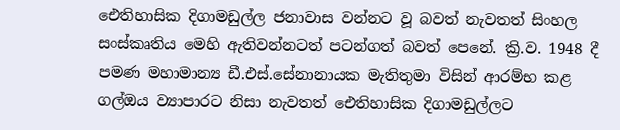ඓතිහාසික දිගාමඩුල්ල ජනාවාස වන්නට වූ බවත් නැවතත් සිංහල සංස්කෘතිය මෙහි ඇතිවන්නටත් පටන්ගත් බවත් පෙනේ. ක්‍රි.ව. 1948 දී පමණ මහාමාන්‍ය ඩී.එස්.සේනානායක මැතිතුමා විසින් ආරම්භ කළ ගල්ඔය ව්‍යාපාරට නිසා නැවතත් ඓතිහාසික දිගාමඩුල්ලට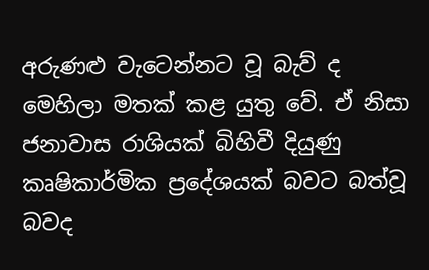අරුණළු වැටෙන්න‍ට වූ බැව් ද මෙහිලා මතක් කළ යුතු වේ. ඒ නිසා ජනාවාස රාශියක් බිහිවී දියුණු කෘෂිකාර්මික ප්‍රදේශයක් බවට බත්වූ බවද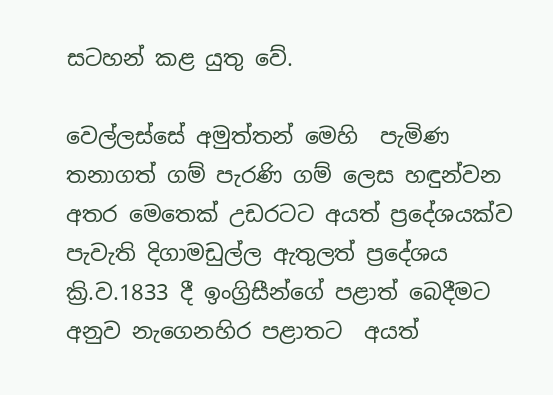සටහන් කළ යුතු වේ.

වෙල්ලස්සේ අමුත්තන් මෙහි  පැමිණ තනාගත් ගම් පැරණි ගම් ලෙස හඳුන්වන අතර මෙතෙක් උඩර‍ටට අයත් ප්‍රදේශයක්ව පැවැති දිගාමඩුල්ල ඇතුලත් ප්‍රදේශය ක්‍රි.ව.1833 දී ඉංග්‍රිසීන්ගේ පළාත් ‍බෙදීමට අනුව නැගෙනහිර පළාතට  අයත්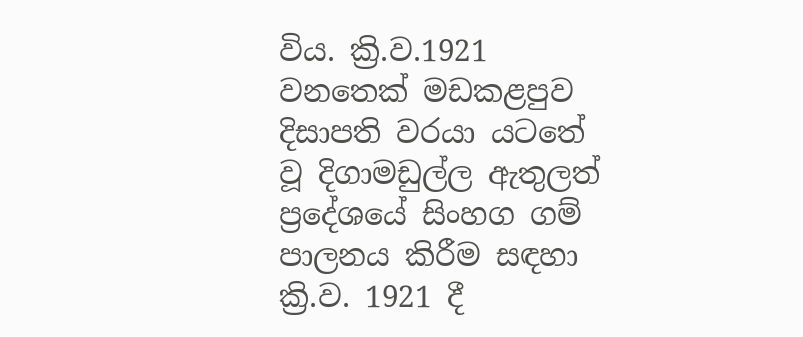විය. ක්‍රි.ව.1921 වනතෙක් මඩකළපුව දිසාපති වරයා යටතේ වූ දිගාමඩුල්ල ඇතුලත් ප්‍රදේශයේ සිංහග ගම් පාලනය කිරීම සඳහා ක්‍රි.ව. 1921 දී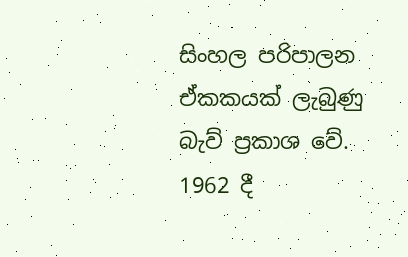සිංහල පරිපාලන ඒකකයක් ලැබුණු බැව් ප්‍රකාශ ‍වේ. 1962 දී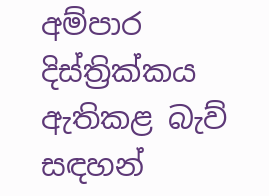අම්පාර දිස්ත්‍රික්කය ඇතිකළ බැව් සඳහන්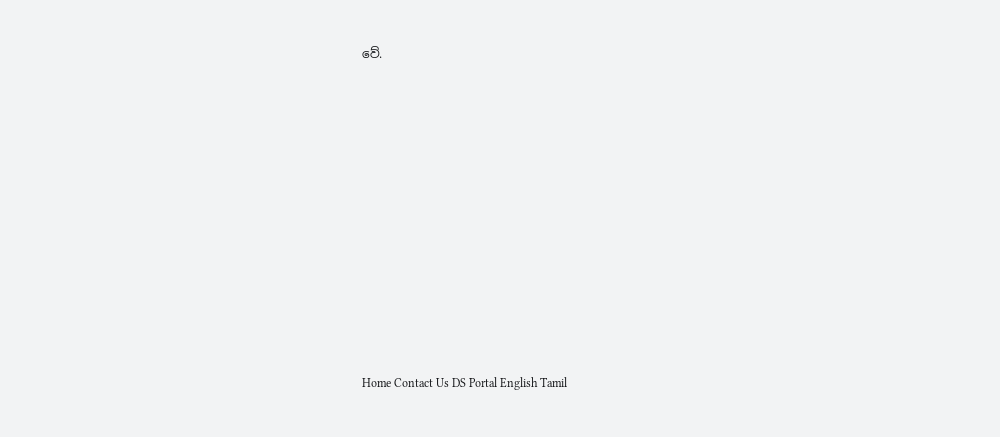වේ.















Home Contact Us DS Portal English Tamil